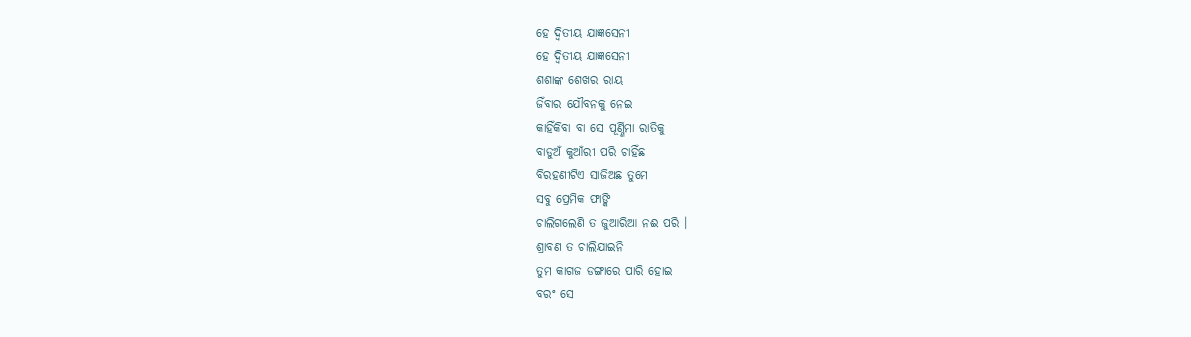ହେ ଦ୍ଵିତୀୟ ଯାଜ୍ଞସେନୀ
ହେ ଦ୍ଵିତୀୟ ଯାଜ୍ଞସେନୀ
ଶଶାଙ୍କ ଶେଖର ରାୟ
ଜିଁବାର ଯୌବନକୁ ନେଇ
କାହିଁକିବା ବା ସେ ପୂର୍ଣ୍ଣିମା ରାତିକୁ
ବାଡୁଅଁ କୁଆଁରୀ ପରି ଚାହିଁଛ
ବିରହଣୀଟିଏ ସାଜିଅଛ ତୁମେ
ସବୁ ପ୍ରେମିକ ଫାଙ୍କି
ଚାଲିଗଲେଣି ତ ଜୁଆରିଆ ନଈ ପରି ।
ଶ୍ରାବଣ ତ ଚାଲିଯାଇନି
ତୁମ କାଗଜ ଡଙ୍ଗାରେ ପାରି ହୋଇ
ବରଂ ସେ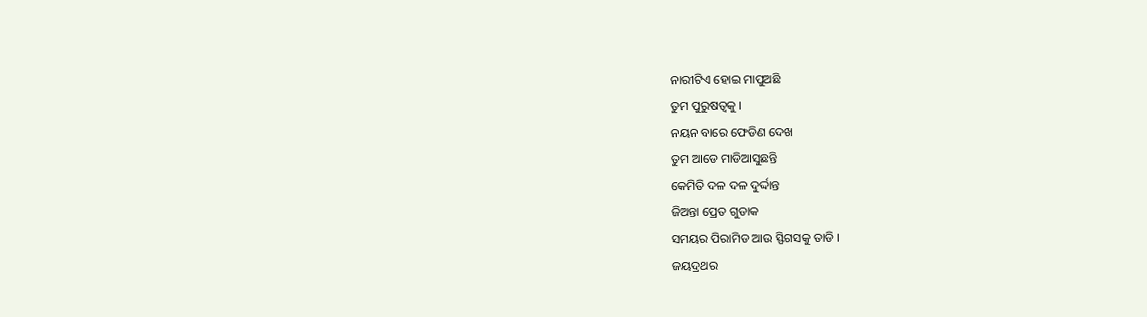ନାରୀଟିଏ ହୋଇ ମାପୁଅଛି
ତୁମ ପୁରୁଷତ୍ଵକୁ ।
ନୟନ ବାରେ ଫେଡିଣ ଦେଖ
ତୁମ ଆଡେ ମାଡିଆସୁଛନ୍ତି
କେମିତି ଦଳ ଦଳ ଦୁର୍ଦ୍ଦାନ୍ତ
ଜିଅନ୍ତା ପ୍ରେତ ଗୁଡାକ
ସମୟର ପିରାମିଡ ଆଉ ସ୍ଫିଗସକୁ ତାଡି ।
ଜୟଦ୍ରଥର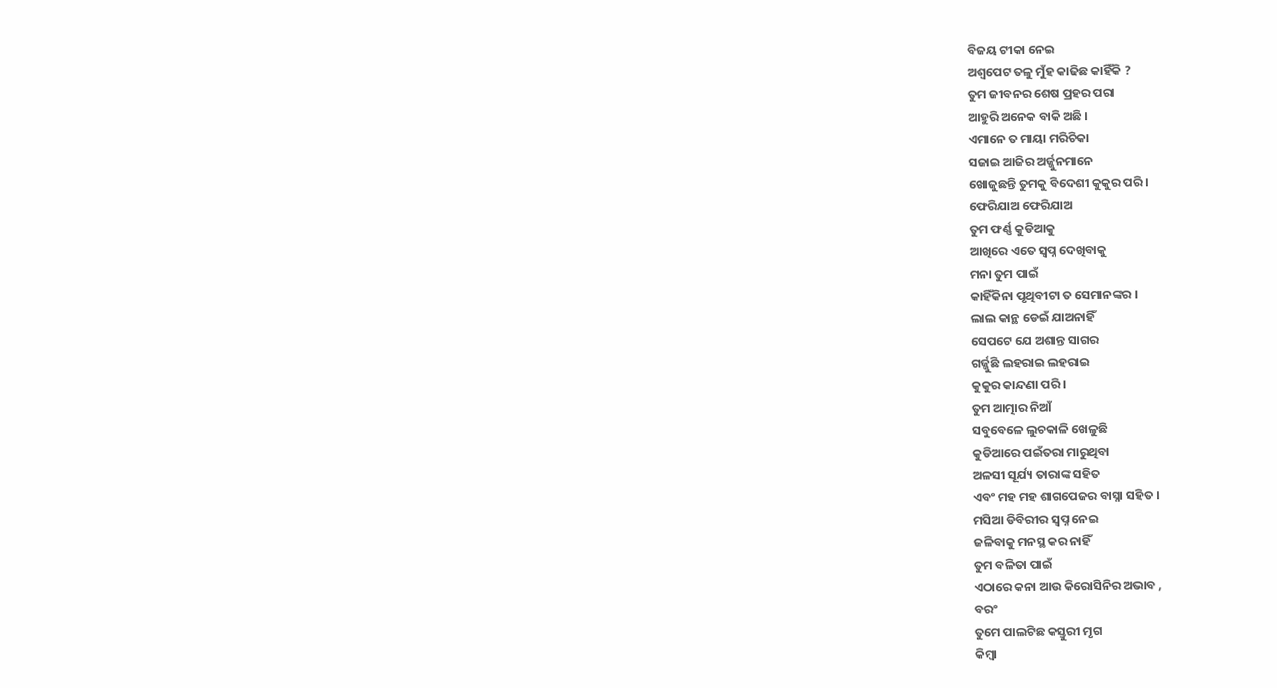ବିଜୟ ଟୀକା ନେଇ
ଅଶ୍ଵପେଟ ତଳୁ ମୁଁହ କାଢିଛ କାହିଁକି ?
ତୁମ ଜୀବନର ଶେଷ ପ୍ରହର ପରା
ଆହୁରି ଅନେକ ବାକି ଅଛି ।
ଏମାନେ ତ ମାୟା ମରିଚିକା
ସଜାଇ ଆଜିର ଅର୍ଜ୍ଜୁନମାନେ
ଖୋଜୁଛନ୍ତି ତୁମକୁ ବିଦେଶୀ କୁକୁର ପରି ।
ଫେରିଯାଅ ଫେରିଯାଅ
ତୁମ ଫର୍ଣ୍ଣ କୁଡିଆକୁ
ଆଖିରେ ଏତେ ସ୍ଵପ୍ନ ଦେଖିବାକୁ
ମନା ତୁମ ପାଇଁ
କାହିଁକିନା ପୃଥିବୀଟା ତ ସେମାନଙ୍କର ।
ଲାଲ କାନ୍ଥ ଡେଇଁ ଯାଅନାହିଁ
ସେପଟେ ଯେ ଅଶାନ୍ତ ସାଗର
ଗର୍ଜ୍ଜୁଛି ଲହରାଇ ଲହରାଇ
କୁକୁର କାନ୍ଦଣା ପରି ।
ତୁମ ଆତ୍ମାର ନିଆଁ
ସବୁବେଳେ ଲୁଚକାଳି ଖେଳୁଛି
କୁଡିଆରେ ପଇଁତରା ମାରୁଥିବା
ଅଳସୀ ସୂର୍ଯ୍ୟ ତାରାଙ୍କ ସହିତ
ଏବଂ ମହ ମହ ଶାଗପେଜର ବାସ୍ନା ସହିତ ।
ମସିଆ ଡିବିରୀର ସ୍ଵପ୍ନ ନେଇ
ଜଳିବାକୁ ମନସ୍ଥ କର ନାହିଁ
ତୁମ ବଳିତା ପାଇଁ
ଏଠାରେ କନା ଆଉ କିରୋସିନିର ଅଭାବ ,
ବରଂ
ତୁମେ ପାଲଟିଛ କସ୍ତୁରୀ ମୃଗ
କିମ୍ଵା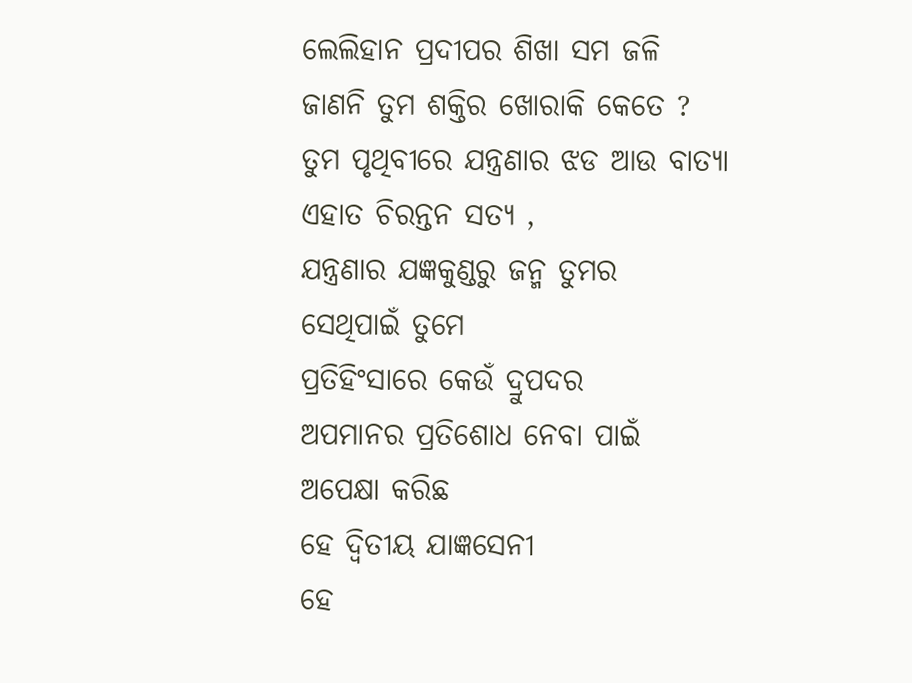ଲେଲିହାନ ପ୍ରଦୀପର ଶିଖା ସମ ଜଳି
ଜାଣନି ତୁମ ଶକ୍ତିର ଖୋରାକି କେତେ ?
ତୁମ ପୃଥିବୀରେ ଯନ୍ତ୍ରଣାର ଝଡ ଆଉ ବାତ୍ୟା
ଏହାତ ଚିରନ୍ତନ ସତ୍ୟ ,
ଯନ୍ତ୍ରଣାର ଯଜ୍ଞକୁଣ୍ଡରୁ ଜନ୍ମ ତୁମର
ସେଥିପାଇଁ ତୁମେ
ପ୍ରତିହିଂସାରେ କେଉଁ ଦ୍ରୁପଦର
ଅପମାନର ପ୍ରତିଶୋଧ ନେବା ପାଇଁ
ଅପେକ୍ଷା କରିଛ
ହେ ଦ୍ଵିତୀୟ ଯାଜ୍ଞସେନୀ
ହେ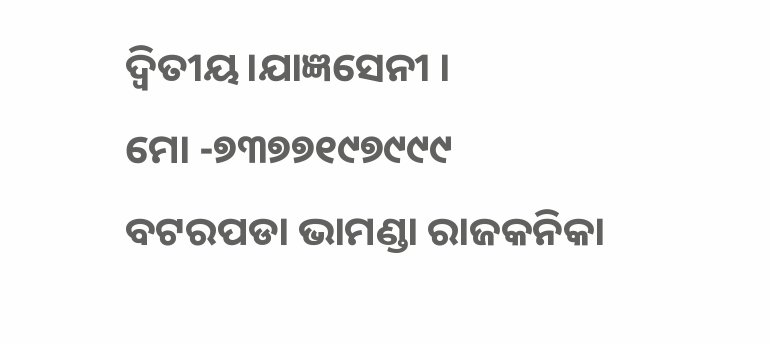ଦ୍ଵିତୀୟ।ଯାଜ୍ଞସେନୀ ।
ମୋ -୭୩୭୭୧୯୭୯୯୯
ବଟରପଡା ଭାମଣ୍ଡା ରାଜକନିକା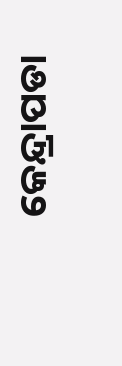କେନ୍ଦ୍ରାପଡା